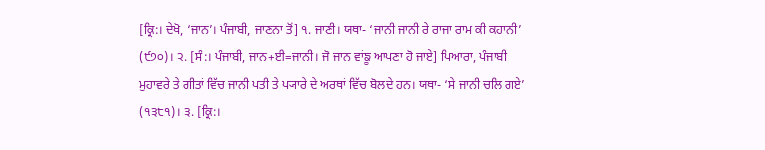[ਕ੍ਰਿ:। ਦੇਖੋ, ‘ਜਾਨ’। ਪੰਜਾਬੀ, ਜਾਣਨਾ ਤੋਂ] ੧. ਜਾਣੀ। ਯਥਾ- ‘ਜਾਨੀ ਜਾਨੀ ਰੇ ਰਾਜਾ ਰਾਮ ਕੀ ਕਹਾਨੀ’ (੯੭੦)। ੨. [ਸੰ:। ਪੰਜਾਬੀ, ਜਾਨ+ਈ=ਜਾਨੀ। ਜੋ ਜਾਨ ਵਾਂਙੂ ਆਪਣਾ ਹੋ ਜਾਏ] ਪਿਆਰਾ, ਪੰਜਾਬੀ ਮੁਹਾਵਰੇ ਤੇ ਗੀਤਾਂ ਵਿੱਚ ਜਾਨੀ ਪਤੀ ਤੇ ਪ੍ਯਾਰੇ ਦੇ ਅਰਥਾਂ ਵਿੱਚ ਬੋਲਦੇ ਹਨ। ਯਥਾ- ‘ਸੇ ਜਾਨੀ ਚਲਿ ਗਏ’ (੧੩੮੧)। ੩. [ਕ੍ਰਿ:।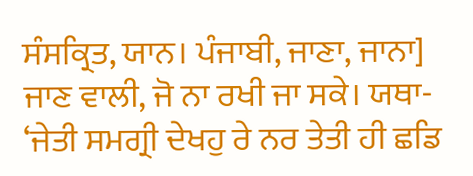ਸੰਸਕ੍ਰਿਤ, ਯਾਨ। ਪੰਜਾਬੀ, ਜਾਣਾ, ਜਾਨਾ] ਜਾਣ ਵਾਲੀ, ਜੋ ਨਾ ਰਖੀ ਜਾ ਸਕੇ। ਯਥਾ- ‘ਜੇਤੀ ਸਮਗ੍ਰੀ ਦੇਖਹੁ ਰੇ ਨਰ ਤੇਤੀ ਹੀ ਛਡਿ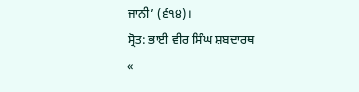ਜਾਨੀ’ (੬੧੪)।
ਸ੍ਰੋਤ: ਭਾਈ ਵੀਰ ਸਿੰਘ ਸ਼ਬਦਾਰਥ
«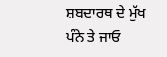ਸ਼ਬਦਾਰਥ ਦੇ ਮੁੱਖ ਪੰਨੇ ਤੇ ਜਾਓ